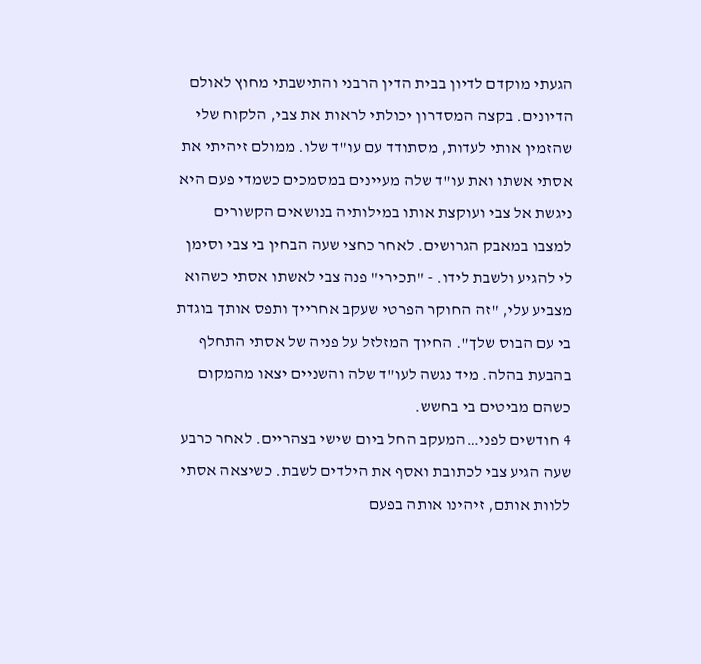הגעתי מוקדם לדיון בבית הדין הרבני והתישבתי מחוץ לאולם הדיונים. בקצה המסדרון יכולתי לראות את צבי, הלקוח שלי שהזמין אותי לעדות, מסתודד עם עו"ד שלו. ממולם זיהיתי את אסתי אשתו ואת עו"ד שלה מעיינים במסמכים כשמדי פעם היא ניגשת אל צבי ועוקצת אותו במילותיה בנושאים הקשורים למצבו במאבק הגרושים. לאחר כחצי שעה הבחין בי צבי וסימן לי להגיע ולשבת לידו. - "תכירי" פנה צבי לאשתו אסתי כשהוא מצביע עלי, "זה החוקר הפרטי שעקב אחרייך ותפס אותך בוגדת בי עם הבוס שלך". החיוך המזלזל על פניה של אסתי התחלף בהבעת בהלה. מיד נגשה לעו"ד שלה והשניים יצאו מהמקום כשהם מביטים בי בחשש.
4 חודשים לפני…המעקב החל ביום שישי בצהריים. לאחר כרבע שעה הגיע צבי לכתובת ואסף את הילדים לשבת. כשיצאה אסתי ללוות אותם, זיהינו אותה בפעם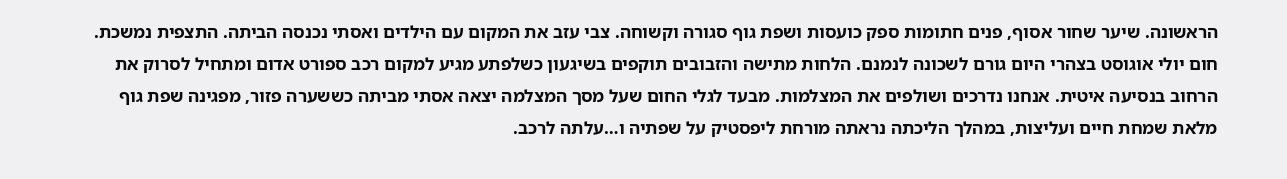הראשונה. שיער שחור אסוף, פנים חתומות ספק כועסות ושפת גוף סגורה וקשוחה. צבי עזב את המקום עם הילדים ואסתי נכנסה הביתה. התצפית נמשכת. חום יולי אוגוסט בצהרי היום גורם לשכונה לנמנם. הלחות מתישה והזבובים תוקפים בשיגעון כשלפתע מגיע למקום רכב ספורט אדום ומתחיל לסרוק את הרחוב בנסיעה איטית. אנחנו נדרכים ושולפים את המצלמות. מבעד לגלי החום שעל מסך המצלמה יצאה אסתי מביתה כששערה פזור, מפגינה שפת גוף מלאת שמחת חיים ועליצות, במהלך הליכתה נראתה מורחת ליפסטיק על שפתיה ו…עלתה לרכב.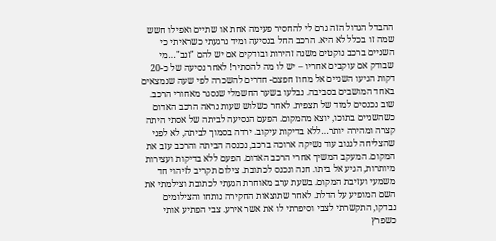ההבדל הגדול הזה גרם לי להחסיר פעימה אחת או שתיים ואפילו חשש שמה זו בכלל לא היא. הרכב החל בנסיעה ומיד נרגעתי כשראיתי כי השניים ברכב נוקטים משנה זהירות ובודקים אם יש להם "זנב"…מי שבודק אם עוקבים אחריו – יש לו מה להסתיר! לאחר נסיעה של כ-20 דקות הגיעו השניים אל מחוז חפצם- חדרים להשכרה לפי שעה שנמצאים באחד המושבים בסביבה. נבלעו בשער החשמלי שנסגר מאחורי הרכב. שוב נכנסים למוד של תצפית. לאחר כשלוש שעות נראה הרכב האדום כשהשניים בתוכו, יוצא מהמקום. הפעם הנסיעה לביתה של אסתי היתה קצרה ומהירה יותר…ללא בדיקות עיקוב. ירדה בסמוך לביתה, לא לפני שהצליחה לגנוב עוד נשיקה ארוכה ברכב, נכנסה הביתה והרכב עזב את המקום. המעקב המשיך אחרי הרכב האדום. הפעם ללא בדיקות ועצירות מיותרות, הגיע אל ביתו. חנה ונכנס לכתובת. צילום תקריב לזיהוי חד משמעי ועזיבת המקום. בשעת ערב מאוחרת הגעתי לכתובת וצילמתי את השם המופיע על הדלת. לאחר שתוצאות החקירה נותחו והצילומים נבדקו, התקשרתי לצבי וסיפרתי לו את אשר אירע. צבי הפתיע אותי כשפרץ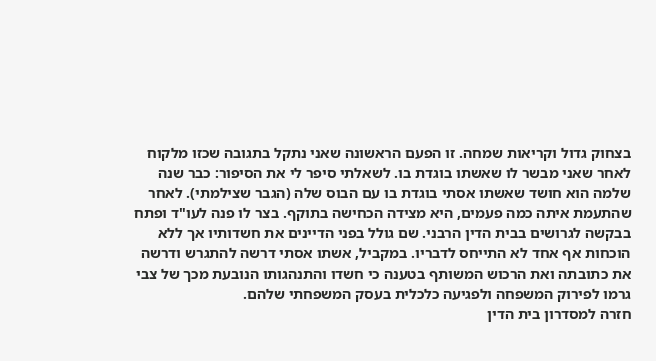בצחוק גדול וקריאות שמחה. זו הפעם הראשונה שאני נתקל בתגובה שכזו מלקוח לאחר שאני מבשר לו שאשתו בוגדת בו. לשאלתי סיפר לי את הסיפור: כבר שנה שלמה הוא חושד שאשתו אסתי בוגדת בו עם הבוס שלה (הגבר שצילמתי). לאחר שהתעמת איתה כמה פעמים, היא מצידה הכחישה בתוקף. בצר לו פנה לעו"ד ופתח בבקשה לגרושים בבית הדין הרבני. שם גולל בפני הדיינים את חשדותיו אך ללא הוכחות אף אחד לא התייחס לדבריו. במקביל, אשתו אסתי דרשה להתגרש ודרשה את כתובתה ואת הרכוש המשותף בטענה כי חשדו והתנהגותו הנובעת מכך של צבי גרמו לפירוק המשפחה ולפגיעה כלכלית בעסק המשפחתי שלהם.
חזרה למסדרון בית הדין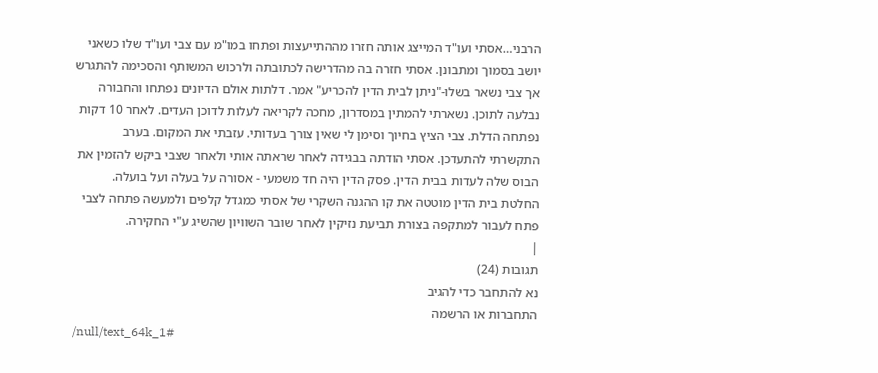הרבני…אסתי ועו"ד המייצג אותה חזרו מההתייעצות ופתחו במו"מ עם צבי ועו"ד שלו כשאני יושב בסמוך ומתבונן. אסתי חזרה בה מהדרישה לכתובתה ולרכוש המשותף והסכימה להתגרש אך צבי נשאר בשלו-"ניתן לבית הדין להכריע" אמר. דלתות אולם הדיונים נפתחו והחבורה נבלעה לתוכן. נשארתי להמתין במסדרון, מחכה לקריאה לעלות לדוכן העדים. לאחר 10 דקות נפתחה הדלת. צבי הציץ בחיוך וסימן לי שאין צורך בעדותי. עזבתי את המקום. בערב התקשרתי להתעדכן. אסתי הודתה בבגידה לאחר שראתה אותי ולאחר שצבי ביקש להזמין את הבוס שלה לעדות בבית הדין. פסק הדין היה חד משמעי - אסורה על בעלה ועל בועלה. החלטת בית הדין מוטטה את קו ההגנה השקרי של אסתי כמגדל קלפים ולמעשה פתחה לצבי פתח לעבור למתקפה בצורת תביעת נזיקין לאחר שובר השוויון שהשיג ע"י החקירה.
|
תגובות (24)
נא להתחבר כדי להגיב
התחברות או הרשמה
/null/text_64k_1#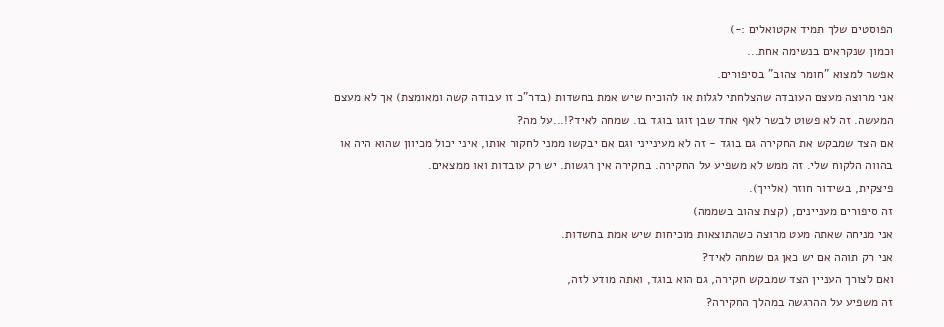הפוסטים שלך תמיד אקטואלים :-)
וכמון שנקראים בנשימה אחת...
אפשר למצוא "חומר צהוב" בסיפורים.
אני מרוצה מעצם העובדה שהצלחתי לגלות או להוכיח שיש אמת בחשדות (בדר"כ זו עבודה קשה ומאומצת) אך לא מעצם המעשה. זה לא פשוט לבשר לאף אחד שבן זוגו בוגד בו. שמחה לאיד?!...על מה?
אם הצד שמבקש את החקירה גם בוגד - זה לא מעינייני וגם אם יבקשו ממני לחקור אותו, איני יכול מכיוון שהוא היה או בהווה הלקוח שלי. זה ממש לא משפיע על החקירה. בחקירה אין רגשות. יש רק עובדות ואו ממצאים.
פיצקית, בשידור חוזר (אלייך).
זה סיפורים מעניינים, (קצת צהוב בשממה)
אני מניחה שאתה מעט מרוצה כשהתוצאות מוכיחות שיש אמת בחשדות.
אני רק תוהה אם יש כאן גם שמחה לאיד?
ואם לצורך העניין הצד שמבקש חקירה, גם הוא בוגד, ואתה מודע לזה,
זה משפיע על ההרגשה במהלך החקירה?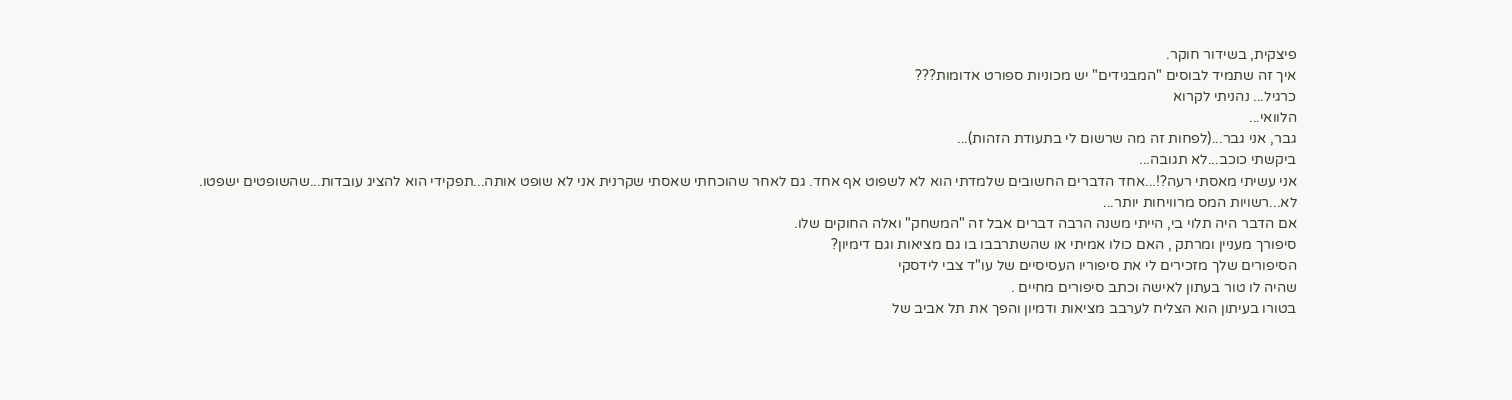פיצקית, בשידור חוקר.
איך זה שתמיד לבוסים "המבגידים" יש מכוניות ספורט אדומות???
כרגיל... נהניתי לקרוא
הלוואי...
גבר, אני גבר...(לפחות זה מה שרשום לי בתעודת הזהות)...
ביקשתי כוכב...לא תגובה...
אני עשיתי מאסתי רעה?!...אחד הדברים החשובים שלמדתי הוא לא לשפוט אף אחד. גם לאחר שהוכחתי שאסתי שקרנית אני לא שופט אותה...תפקידי הוא להציג עובדות...שהשופטים ישפטו.
לא...רשויות המס מרוויחות יותר...
אם הדבר היה תלוי בי, הייתי משנה הרבה דברים אבל זה "המשחק" ואלה החוקים שלו.
סיפורך מעניין ומרתק , האם כולו אמיתי או שהשתרבבו בו גם מציאות וגם דימיון?
הסיפורים שלך מזכירים לי את סיפוריו העסיסיים של עו"ד צבי לידסקי
שהיה לו טור בעתון לאישה וכתב סיפורים מחיים .
בטורו בעיתון הוא הצליח לערבב מציאות ודמיון והפך את תל אביב של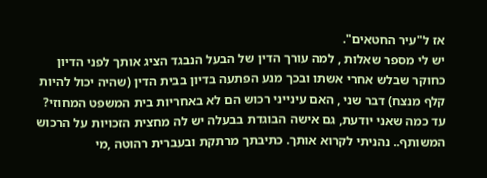אז ל"עיר החטאים".
יש לי מספר שאלות , למה עורך הדין של הבעל הנבגד הציג אותך לפני הדיון
כחוקר שבלש אחרי אשתו ובכך מנע הפתעה בדיון בבית הדין (שהיה יכול להיות
קלף מנצח) דבר שני , האם עינייני רכוש הם לא באחריות בית המשפט המחוזי?
עד כמה שאני יודעת, גם אישה הבוגדת בבעלה יש לה מחצית הזכויות על הרכוש
המשותף.. נהניתי לקרוא אותך. כתיבתך מרתקת ובעברית רהוטה ,מי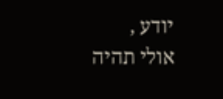יודע ,
אולי תהיה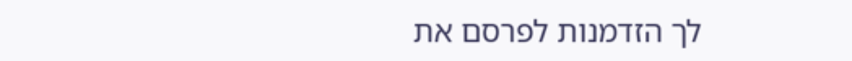לך הזדמנות לפרסם את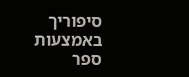סיפוריך באמצעות ספר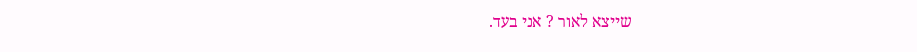שייצא לאור ? אני בעד.